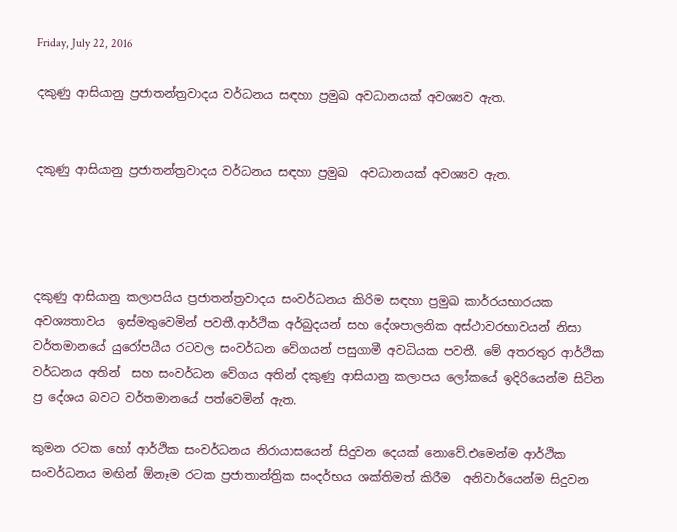Friday, July 22, 2016

දකුණු ආසියානු ප්‍රජාතන්ත්‍රවාදය වර්ධනය සඳහා ප්‍රමුඛ අවධානයක් අවශ්‍යව ඇත.


දකුණු ආසියානු ප්‍රජාතන්ත්‍රවාදය වර්ධනය සඳහා ප්‍රමුඛ  අවධානයක් අවශ්‍යව ඇත.




දකුණු ආසියානු කලාපයිය ප්‍රජාතන්ත්‍රවාදය සංවර්ධනය කිරිම සඳහා ප්‍රමුඛ කාර්රයභාරයක අවශ්‍යතාවය  ඉස්මතුවෙමින් පවතී.ආර්ථික අර්බුදයන් සහ දේශපාලනික අස්ථාවරභාවයන් නිසා වර්තමානයේ යුරෝපයීය රටවල සංවර්ධන වේගයන් පසුගාමී අවධියක පවතී. මේ අතරතුර ආර්ථික වර්ධනය අතින්  සහ සංවර්ධන වේගය අතින් දකුණු ආසියානු කලාපය ලෝකයේ ඉදිරියෙන්ම සිටින ප්‍ර දේශය බවට වර්තමානයේ පත්වෙමින් ඇත.

කුමන රටක හෝ ආර්ථික සංවර්ධනය නිරායාසයෙන් සිදුවන දෙයක් නොවේ.එමෙන්ම ආර්ථික සංවර්ධනය මඟින් ඕනෑම රටක ප්‍රජාතාන්ත්‍රික සංදර්භය ශක්තිමත් කිරීම  අනිවාර්යෙන්ම සිදුවන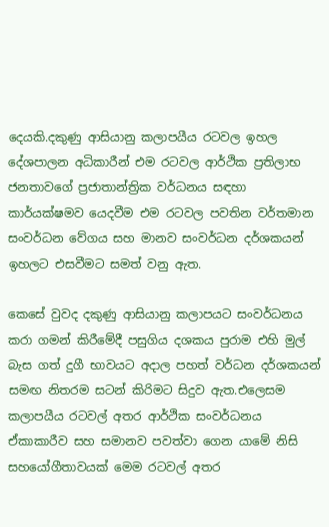දෙයකි.දකුණු ආසියානු කලාපයීය රටවල ඉහල දේශපාලන අධිකාරීන් එම රටවල ආර්ථික ප්‍රතිලාභ ජනතාවගේ ප්‍රජාතාන්ත්‍රික වර්ධනය සඳහා කාර්යක්ෂමව යෙදවීම එම රටවල පවතින වර්තමාන සංවර්ධන වේගය සහ මානව සංවර්ධන දර්ශකයන් ඉහලට එසවීමට සමත් වනු ඇත.

කෙසේ වුවද දකුණු ආසියානු කලාපයට සංවර්ධනය කරා ගමන් කිරීමේදී පසුගිය දශකය පුරාම එහි මුල් බැස ගත් දුගී භාවයට අදාල පහත් වර්ධන දර්ශකයන් සමඟ නිතරම සටන් කිරිමට සිදුව ඇත.එලෙසම කලාපයීය රටවල් අතර ආර්ථික සංවර්ධනය ඒකාකාරීව සහ සමානව පවත්වා ගෙන යාමේ නිසි සහයෝගීතාවයක් මෙම රටවල් අතර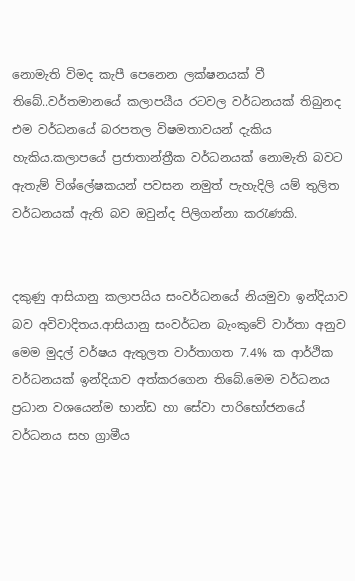නොමැති විමද කැපී පෙනෙන ලක්ෂනයක් වී තිබේ..වර්තමානයේ කලාපයීය රටවල වර්ධනයක් තිබුනද එම වර්ධනයේ බරපතල විෂමතාවයන් දැකිය හැකිය.කලාපයේ ප්‍රජාතාන්ත්‍රීක වර්ධනයක් නොමැති බවට ඇතැම් විශ්ලේෂකයන් පවසන නමුත් පැහැදිලි යම් තුලිත වර්ධනයක් ඇති බව ඔවුන්ද පිලිගන්නා කරැණකි.


දකුණු ආසියානු කලාපයිය සංවර්ධනයේ නියමුවා ඉන්දියාව බව අවිවාදිතය.ආසියානු සංවර්ධන බැංකුවේ වාර්තා අනුව මෙම මුදල් වර්ෂය ඇතුලත වාර්තාගත 7.4% ක ආර්ථික වර්ධනයක් ඉන්දියාව අත්කරගෙන තිබේ.මෙම වර්ධනය ප්‍රධාන වශයෙන්ම භාන්ඩ හා සේවා පාරිභෝජනයේ වර්ධනය සහ ග්‍රාමීය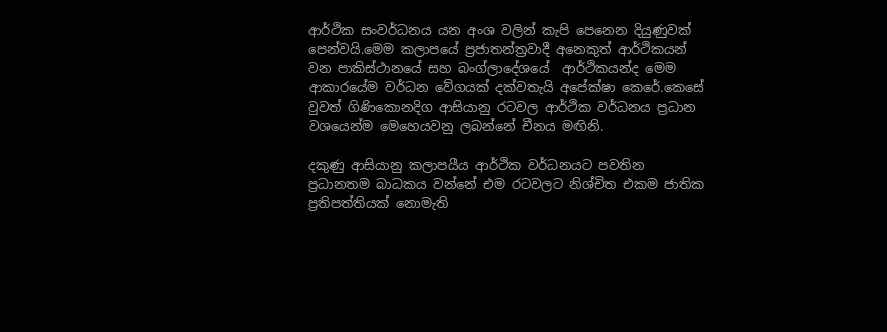ආර්ථික සංවර්ධනය යන අංශ වලින් කැපි පෙනෙන දියුණුවක් පෙන්වයි.මෙම කලාපයේ ප්‍රජාතන්ත්‍රවාදී අනෙකුත් ආර්ථිකයන් වන පාකිස්ථානයේ සහ බංග්ලාදේශයේ  ආර්ථිකයන්ද මෙම ආකාරයේම වර්ධන වේගයක් දක්වතැයි අපේක්ෂා කෙරේ.කෙසේ වුවත් ගිණිකොනදිග ආසියානු රටවල ආර්ථික වර්ධනය ප්‍රධාන වශයෙන්ම මෙහෙයවනු ලබන්නේ චීනය මඟිනි.

දකුණු ආසියානු කලාපයීය ආර්ථික වර්ධනයට පවතින ප්‍රධානතම බාධකය වන්නේ එම රටවලට නිශ්චිත එකම ජාතික ප්‍රතිපත්තියක් නොමැති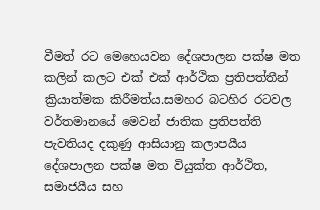වීමත් රට මෙහෙයවන දේශපාලන පක්ෂ මත කලින් කලට එක් එක් ආර්ථික ප්‍රතිපත්තීන් ක්‍රියාත්මක කිරීමත්ය.සමහර බටහිර රටවල වර්තමානයේ මෙවන් ජාතික ප්‍රතිපත්ති පැවතියද දකුණු ආසියානු කලාපයීය දේශපාලන පක්ෂ මත වියුක්ත ආර්ථිත, සමාජයීය සහ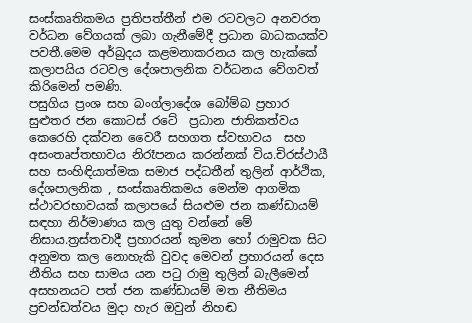සංස්කෘතිකමය ප්‍රතිපත්තීන් එම රටවලට අනවරත වර්ධන වේගයක් ලබා ගැනීමේදී ප්‍රධාන බාධකයක්ව පවතී.මෙම අර්බුදය කළමනාකරනය කල හැක්කේ කලාපයිය රටවල දේශපාලනික වර්ධනය වේගවත් කිරිමෙන් පමණි.
පසුගිය ප්‍රංශ සහ බංග්ලාදේශ බෝම්බ ප්‍රහාර සුළුතර ජන කොටස් රටේ  ප්‍රධාන ජාතිකත්වය කෙරෙහි දක්වන වෛරී සහගත ස්වභාවය  සහ අසංතෘප්තභාවය නිරෑපනය කරන්නක් විය.චිරස්ථායී සහ සංහිඳියාත්මක සමාජ පද්ධතීන් තුලින් ආර්ථික, දේශපාලනික , සංස්කෘතිකමය මෙන්ම ආගමික ස්ථාවරභාවයක් කලාපයේ සියළුම ජන කණ්ඩායම් සඳහා නිර්මාණය කල යුතු වන්නේ මේ නිසාය.ත්‍රස්තවාදී ප්‍රහාරයන් කුමන හෝ රාමුවක සිට අනුමත කල නොහැකි වුවද මෙවන් ප්‍රහාරයන් දෙස නීතිය සහ සාමය යන පටු රාමු තුලින් බැලීමෙන්   අසහනයට පත් ජන කණ්ඩායම් මත නීතිමය ප්‍රචන්ඩත්වය මුදා හැර ඔවුන් නිහඬ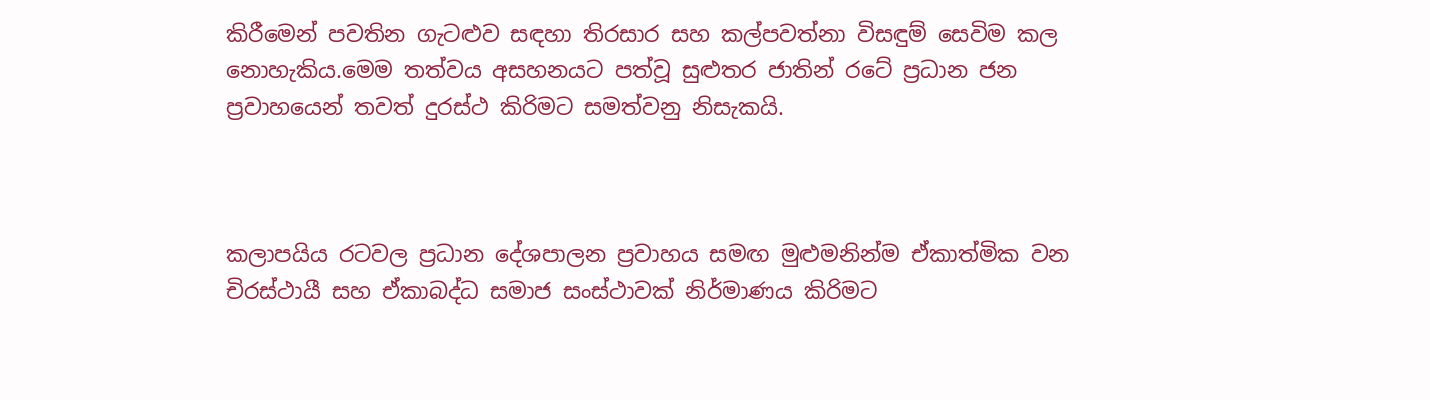කිරීමෙන් පවතින ගැටළුව සඳහා තිරසාර සහ කල්පවත්නා විසඳුම් සෙවිම කල නොහැකිය.මෙම තත්වය අසහනයට පත්වූ සුළුතර ජාතින් රටේ ප්‍රධාන ජන ප්‍රවාහයෙන් තවත් දුරස්ථ කිරිමට සමත්වනු නිසැකයි.



කලාපයිය රටවල ප්‍රධාන දේශපාලන ප්‍රවාහය සමඟ මුළුමනින්ම ඒකාත්මික වන චිරස්ථායී සහ ඒකාබද්ධ සමාජ සංස්ථාවක් නිර්මාණය කිරිමට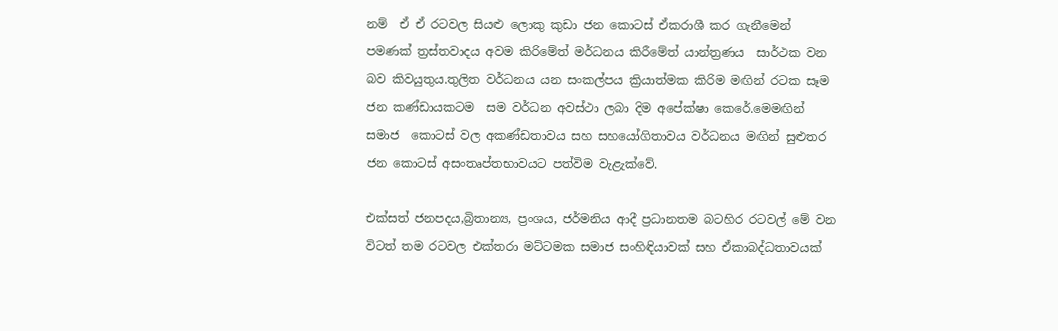නම්  ඒ ඒ රටවල සියළු ලොකු කුඩා ජන කොටස් ඒකරාශී කර ගැනීමෙන් පමණක් ත්‍රස්තවාදය අවම කිරිමේත් මර්ධනය කිරීමේත් යාන්ත්‍රණය  සාර්ථක වන බව කිවයුතුය.තුලිත වර්ධනය යන සංකල්පය ක්‍රියාත්මක කිරිම මඟින් රටක සෑම ජන කණ්ඩායකටම  සම වර්ධන අවස්ථා ලබා දිම අපේක්ෂා කෙරේ.මෙමඟින් සමාජ  කොටස් වල අකණ්ඩතාවය සහ සහයෝගිතාවය වර්ධනය මඟින් සුළුතර ජන කොටස් අසංතෘප්තභාවයට පත්විම වැළැක්වේ.

එක්සත් ජනපදය,බ්‍රිතාන්‍ය, ප්‍රංශය, ජර්මනිය ආදී ප්‍රධානතම බටහිර රටවල් මේ වන විටත් තම රටවල එක්තරා මට්ටමක සමාජ සංහිඳියාවක් සහ ඒකාබද්ධතාවයක්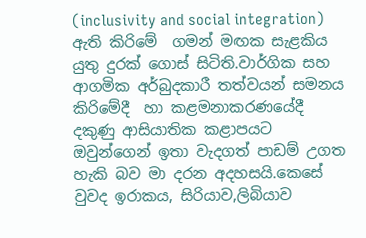(inclusivity and social integration) ඇති කිරිමේ  ගමන් මඟක සැළකිය යුතු දුරක් ගොස් සිටිති.වාර්ගික සහ ආගමික අර්බුදකාරී තත්වයන් සමනය කිරිමේදී  හා කළමනාකරණයේදී  දකුණු ආසියාතික කළාපයට ඔවුන්ගෙන් ඉතා වැදගත් පාඩම් උගත හැකි බව මා දරන අදහසයි.කෙසේ වුවද ඉරාකය, සිරියාව,ලිබියාව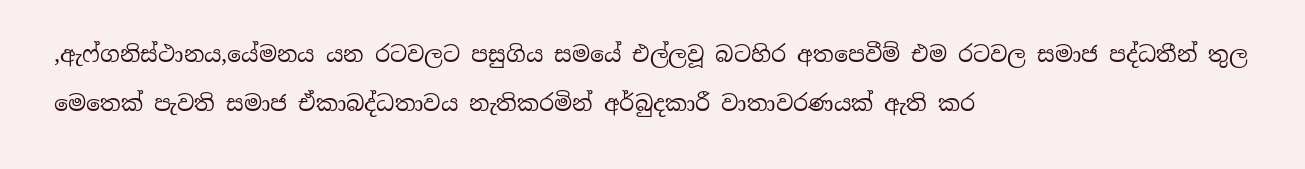,ඇෆ්ගනිස්ථානය,යේමනය යන රටවලට පසුගිය සමයේ එල්ලවූ බටහිර අතපෙවීම් එම රටවල සමාජ පද්ධතීන් තුල මෙතෙක් පැවති සමාජ ඒකාබද්ධතාවය නැතිකරමින් අර්බුදකාරී වාතාවරණයක් ඇති කර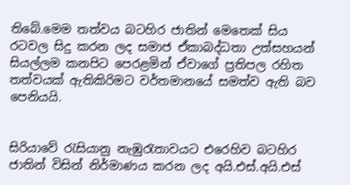තිබේ.මෙම තත්වය බටහිර ජාතින් මෙතෙක් සිය රටවල සිදු කරන ලද සමාජ ඒකාබද්ධතා උත්සහයන් සියල්ලම කනපිට පෙරළමින් ඒවාගේ ප්‍රතිපල රහිත තත්වයක් ඇතිකිරිමට වර්තමානයේ සමත්ව ඇති බව පෙනියයි.


සිරියාවේ රැසියානු නැඹුරැතාවයට එරෙහිව බටහිර ජාතින් විසින් නිර්මාණය කරන ලද අයි.එස්.අයි.එස්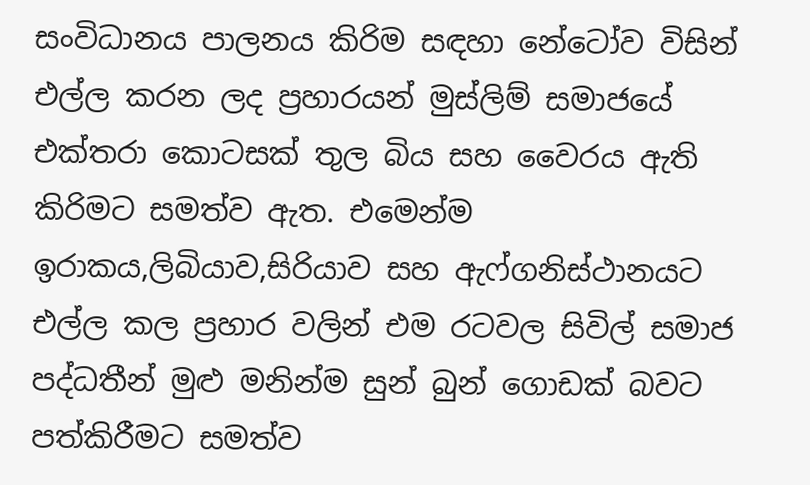සංවිධානය පාලනය කිරිම සඳහා නේටෝව විසින් එල්ල කරන ලද ප්‍රහාරයන් මුස්ලිම් සමාජයේ එක්තරා කොටසක් තුල බිය සහ වෛරය ඇති කිරිමට සමත්ව ඇත. එමෙන්ම ඉරාකය,ලිබියාව,සිරියාව සහ ඇෆ්ගනිස්ථානයට එල්ල කල ප්‍රහාර වලින් එම රටවල සිවිල් සමාජ පද්ධතීන් මුළු මනින්ම සුන් බුන් ගොඩක් බවට පත්කිරීමට සමත්ව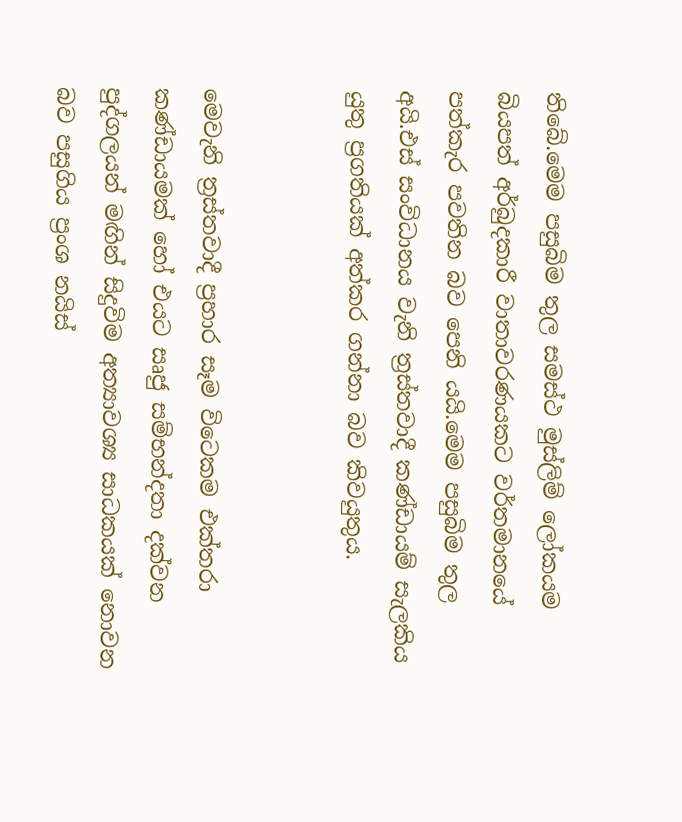තිබේ.මෙම පසුබිම තුල සමස්ථ මුස්ලිම් ලෝකයම බියපත් අර්බුදකාරී වාතාවරණයකට වර්තමානයේ පත්කැර පවතින බව පෙනි යයි.මෙම පසුබිම තුල අයි.එස් සංවිධානය වැනි ත්‍රස්තවාදී කණ්ඩායම් සැලකිය යුතු ප්‍රගතියක් අත්කර ගන්නා බව කිවයුතුය.


මෙවැනි ත්‍රස්තවාදී ප්‍රහාර සෑම විටෙකම එක්තරා කණ්ඩායමක් හෝ එයට සෘජු සම්භන්දතා දක්වන පුද්ගලයන් මඟින් සිදුවිම අත්‍යාවශ්‍ය සාධකයක් නොවන බව පසුගිය ප්‍රංශ නයිස්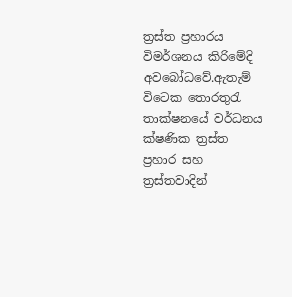ත්‍රස්ත ප්‍රහාරය විමර්ශනය කිරිමේදි අවබෝධවේ.ඇතැම් විටෙක තොරතුරැ තාක්ෂනයේ වර්ධනය ක්ෂණික ත්‍රස්ත ප්‍රහාර සහ ත්‍රස්තවාදින්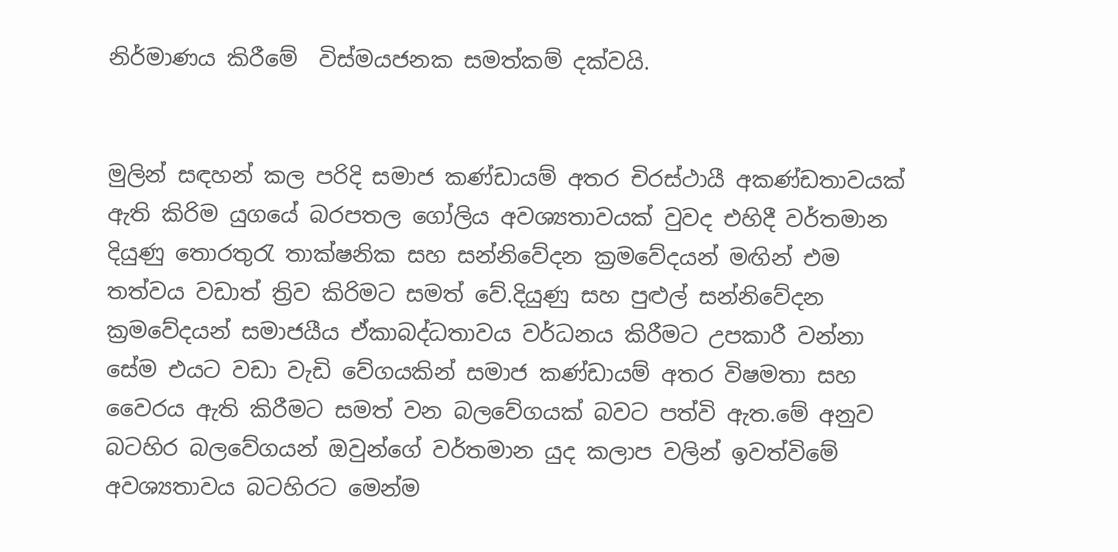නිර්මාණය කිරීමේ  විස්මයජනක සමත්කම් දක්වයි.


මුලින් සඳහන් කල පරිදි සමාජ කණ්ඩායම් අතර චිරස්ථායී අකණ්ඩතාවයක් ඇති කිරිම යුගයේ බරපතල ගෝලිය අවශ්‍යතාවයක් වුවද එහිදී වර්තමාන දියුණු තොරතුරැ තාක්ෂනික සහ සන්නිවේදන ක්‍රමවේදයන් මඟින් එම තත්වය වඩාත් ත්‍රිව කිරිමට සමත් වේ.දියුණු සහ පුළුල් සන්නිවේදන ක්‍රමවේදයන් සමාජයීය ඒකාබද්ධතාවය වර්ධනය කිරීමට උපකාරී වන්නා සේම එයට වඩා වැඩි වේගයකින් සමාජ කණ්ඩායම් අතර විෂමතා සහ වෛරය ඇති කිරීමට සමත් වන බලවේගයක් බවට පත්වි ඇත.මේ අනුව බටහිර බලවේගයන් ඔවුන්ගේ වර්තමාන යුද කලාප වලින් ඉවත්විමේ අවශ්‍යතාවය බටහිරට මෙන්ම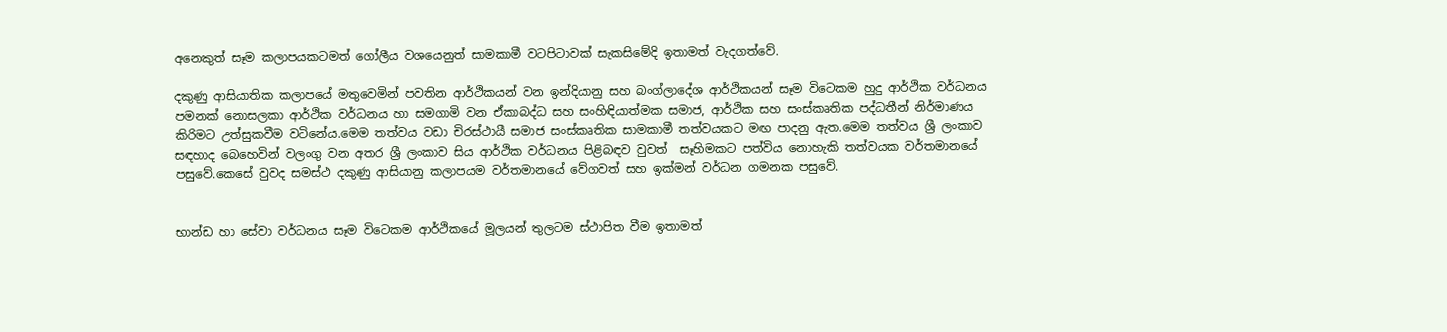අනෙකුත් සෑම කලාපයකටමත් ගෝලීය වශයෙනුත් සාමකාමී වටපිටාවක් සැකසිමේදි ඉතාමත් වැදගත්වේ.

දකුණු ආසියාතික කලාපයේ මතුවෙමින් පවතින ආර්ථිකයන් වන ඉන්දියානු සහ බංග්ලාදේශ ආර්ථිකයන් සෑම විටෙකම හුදු ආර්ථික වර්ධනය පමනක් නොසලකා ආර්ථික වර්ධනය හා සමගාමි වන ඒකාබද්ධ සහ සංහිඳියාත්මක සමාජ, ආර්ථික සහ සංස්කෘතික පද්ධතීන් නිර්මාණය කිරිමට උත්සුකවීම වටිනේය.මෙම තත්වය වඩා චිරස්ථායී සමාජ සංස්කෘතික සාමකාමී තත්වයකට මඟ පාදනු ඇත.මෙම තත්වය ශ්‍රී ලංකාව සඳහාද බෙහෙවින් වලංගු වන අතර ශ්‍රී ලංකාව සිය ආර්ථික වර්ධනය පිළිබඳව වුවත්  සෑහිමකට පත්විය නොහැකි තත්වයක වර්තමානයේ පසුවේ.කෙසේ වුවද සමස්ථ දකුණු ආසියානු කලාපයම වර්තමානයේ වේගවත් සහ ඉක්මන් වර්ධන ගමනක පසුවේ.


භාන්ඩ හා සේවා වර්ධනය සෑම විටෙකම ආර්ථිකයේ මූලයන් තුලටම ස්ථාපිත වීම ඉතාමත්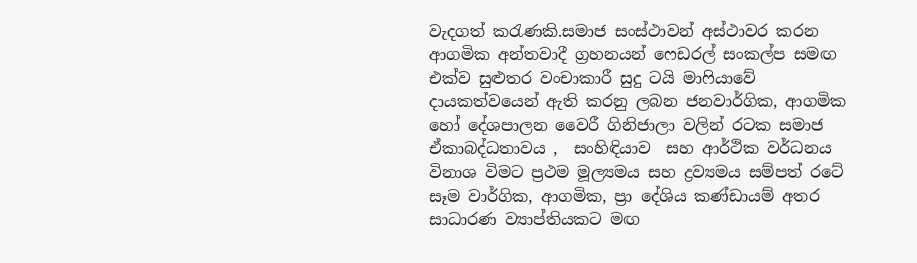වැදගත් කරැණකි.සමාජ සංස්ථාවන් අස්ථාවර කරන ආගමික අන්තවාදී ග්‍රහනයන් ෆෙඩරල් සංකල්ප සමඟ එක්ව සුළුතර වංචාකාරී සුදු ටයි මාෆියාවේ දායකත්වයෙන් ඇති කරනු ලබන ජනවාර්ගික, ආගමික හෝ දේශපාලන වෛරී ගිනිජාලා වලින් රටක සමාජ ඒකාබද්ධතාවය ,  සංහිඳියාව  සහ ආර්ථික වර්ධනය විනාශ විමට ප්‍රථම මූල්‍යමය සහ ද්‍රව්‍යමය සම්පත් රටේ සෑම වාර්ගික, ආගමික, ප්‍රා දේශිය කණ්ඩායම් අතර සාධාරණ ව්‍යාප්තියකට මඟ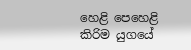හෙළි පෙහෙළි කිරිම යුගයේ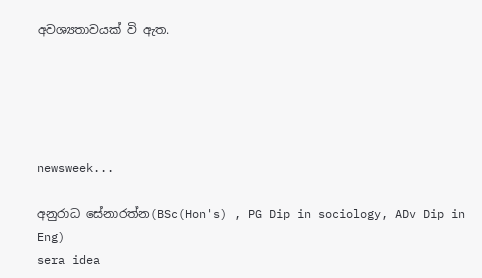අවශ්‍යතාවයක් වි ඇත.





newsweek...

අනුරාධ සේනාරත්න(BSc(Hon's) , PG Dip in sociology, ADv Dip in Eng)
sera idea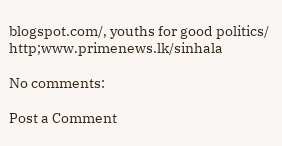blogspot.com/, youths for good politics/ http;www.primenews.lk/sinhala

No comments:

Post a Comment